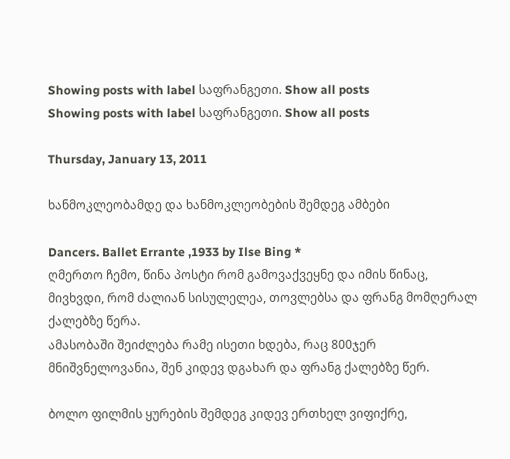Showing posts with label საფრანგეთი. Show all posts
Showing posts with label საფრანგეთი. Show all posts

Thursday, January 13, 2011

ხანმოკლეობამდე და ხანმოკლეობების შემდეგ ამბები

Dancers. Ballet Errante ,1933 by Ilse Bing *
ღმერთო ჩემო, წინა პოსტი რომ გამოვაქვეყნე და იმის წინაც, მივხვდი, რომ ძალიან სისულელეა, თოვლებსა და ფრანგ მომღერალ ქალებზე წერა.
ამასობაში შეიძლება რამე ისეთი ხდება, რაც 800ჯერ მნიშვნელოვანია, შენ კიდევ დგახარ და ფრანგ ქალებზე წერ.

ბოლო ფილმის ყურების შემდეგ კიდევ ერთხელ ვიფიქრე,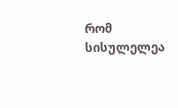რომ სისულელეა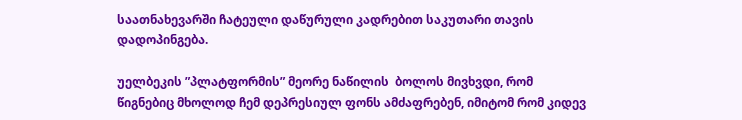საათნახევარში ჩატეული დაწურული კადრებით საკუთარი თავის დადოპინგება.

უელბეკის ”პლატფორმის” მეორე ნაწილის  ბოლოს მივხვდი, რომ წიგნებიც მხოლოდ ჩემ დეპრესიულ ფონს ამძაფრებენ, იმიტომ რომ კიდევ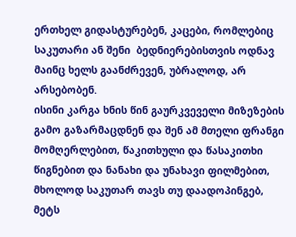ერთხელ გიდასტურებენ, კაცები, რომლებიც საკუთარი ან შენი  ბედნიერებისთვის ოდნავ მაინც ხელს გაანძრევენ, უბრალოდ, არ არსებობენ.
ისინი კარგა ხნის წინ გაურკვეველი მიზეზების გამო გაზარმაცდნენ და შენ ამ მთელი ფრანგი მომღერლებით, წაკითხული და წასაკითხი წიგნებით და ნანახი და უნახავი ფილმებით, მხოლოდ საკუთარ თავს თუ დაადოპინგებ, მეტს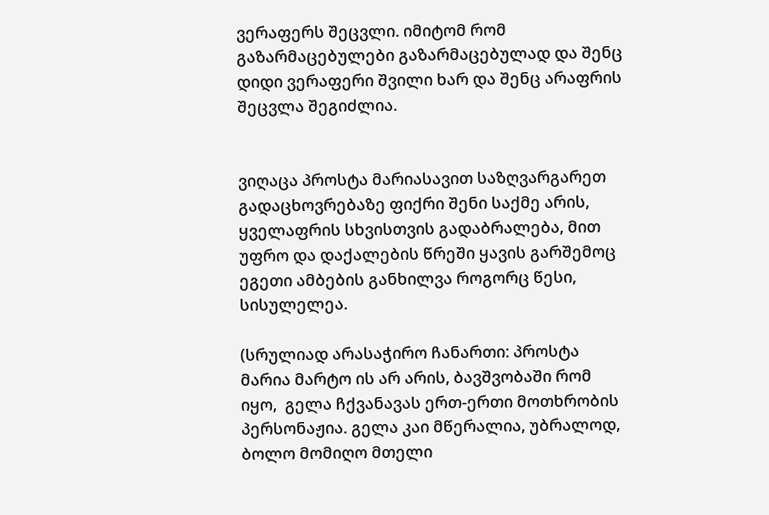ვერაფერს შეცვლი. იმიტომ რომ გაზარმაცებულები გაზარმაცებულად და შენც დიდი ვერაფერი შვილი ხარ და შენც არაფრის შეცვლა შეგიძლია.


ვიღაცა პროსტა მარიასავით საზღვარგარეთ გადაცხოვრებაზე ფიქრი შენი საქმე არის, ყველაფრის სხვისთვის გადაბრალება, მით უფრო და დაქალების წრეში ყავის გარშემოც ეგეთი ამბების განხილვა როგორც წესი, სისულელეა.

(სრულიად არასაჭირო ჩანართი: პროსტა მარია მარტო ის არ არის, ბავშვობაში რომ იყო,  გელა ჩქვანავას ერთ-ერთი მოთხრობის პერსონაჟია. გელა კაი მწერალია, უბრალოდ, ბოლო მომიღო მთელი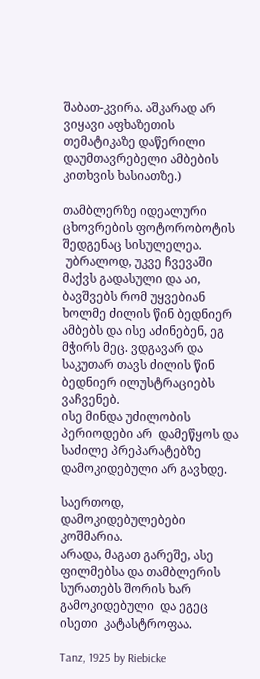შაბათ-კვირა. აშკარად არ ვიყავი აფხაზეთის თემატიკაზე დაწერილი დაუმთავრებელი ამბების კითხვის ხასიათზე.)

თამბლერზე იდეალური ცხოვრების ფოტორობოტის შედგენაც სისულელეა.
 უბრალოდ, უკვე ჩვევაში მაქვს გადასული და აი, ბავშვებს რომ უყვებიან ხოლმე ძილის წინ ბედნიერ ამბებს და ისე აძინებენ, ეგ მჭირს მეც. ვდგავარ და საკუთარ თავს ძილის წინ ბედნიერ ილუსტრაციებს ვაჩვენებ.
ისე მინდა უძილობის პერიოდები არ  დამეწყოს და საძილე პრეპარატებზე დამოკიდებული არ გავხდე.

საერთოდ, დამოკიდებულებები კოშმარია.
არადა, მაგათ გარეშე, ასე ფილმებსა და თამბლერის სურათებს შორის ხარ გამოკიდებული  და ეგეც  ისეთი  კატასტროფაა.

Tanz, 1925 by Riebicke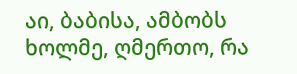აი, ბაბისა, ამბობს ხოლმე, ღმერთო, რა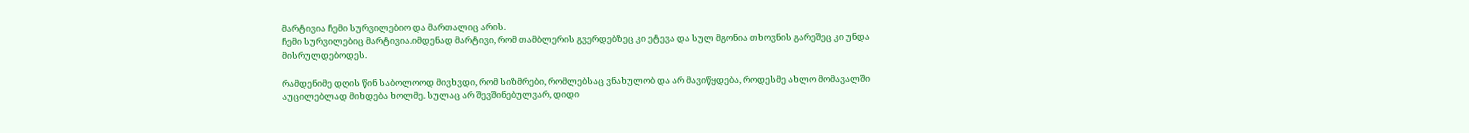მარტივია ჩემი სურვილებიო და მართალიც არის.
ჩემი სურვილებიც მარტივია.იმდენად მარტივი, რომ თამბლერის გვერდებზეც კი ეტევა და სულ მგონია თხოვნის გარეშეც კი უნდა მისრულდებოდეს.

რამდენიმე დღის წინ საბოლოოდ მივხვდი, რომ სიზმრები, რომლებსაც ვნახულობ და არ მავიწყდება, როდესმე ახლო მომავალში აუცილებლად მიხდება ხოლმე. სულაც არ შევშინებულვარ, დიდი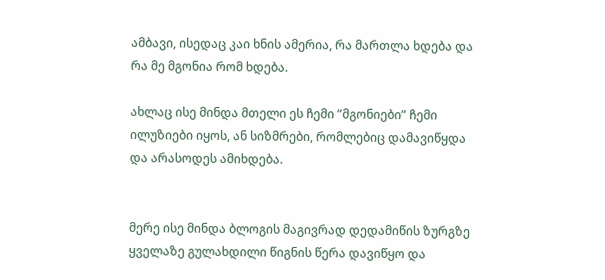ამბავი, ისედაც კაი ხნის ამერია, რა მართლა ხდება და რა მე მგონია რომ ხდება.

ახლაც ისე მინდა მთელი ეს ჩემი ”მგონიები” ჩემი ილუზიები იყოს, ან სიზმრები, რომლებიც დამავიწყდა და არასოდეს ამიხდება.


მერე ისე მინდა ბლოგის მაგივრად დედამიწის ზურგზე ყველაზე გულახდილი წიგნის წერა დავიწყო და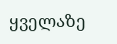ყველაზე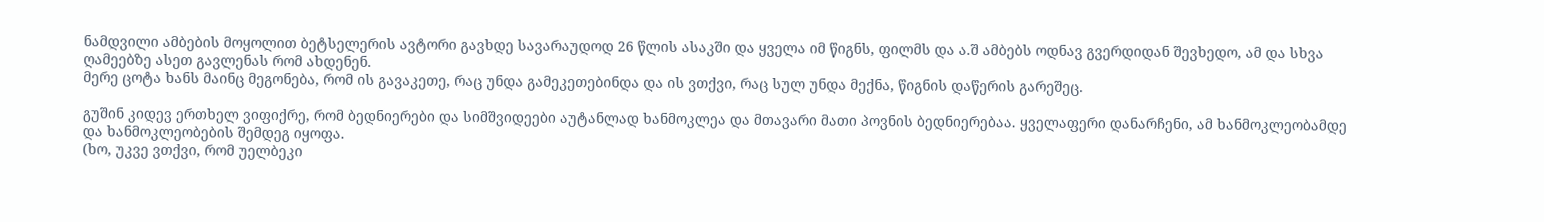ნამდვილი ამბების მოყოლით ბეტსელერის ავტორი გავხდე სავარაუდოდ 26 წლის ასაკში და ყველა იმ წიგნს, ფილმს და ა.შ ამბებს ოდნავ გვერდიდან შევხედო, ამ და სხვა ღამეებზე ასეთ გავლენას რომ ახდენენ.
მერე ცოტა ხანს მაინც მეგონება, რომ ის გავაკეთე, რაც უნდა გამეკეთებინდა და ის ვთქვი, რაც სულ უნდა მექნა, წიგნის დაწერის გარეშეც.

გუშინ კიდევ ერთხელ ვიფიქრე, რომ ბედნიერები და სიმშვიდეები აუტანლად ხანმოკლეა და მთავარი მათი პოვნის ბედნიერებაა. ყველაფერი დანარჩენი, ამ ხანმოკლეობამდე და ხანმოკლეობების შემდეგ იყოფა.
(ხო, უკვე ვთქვი, რომ უელბეკი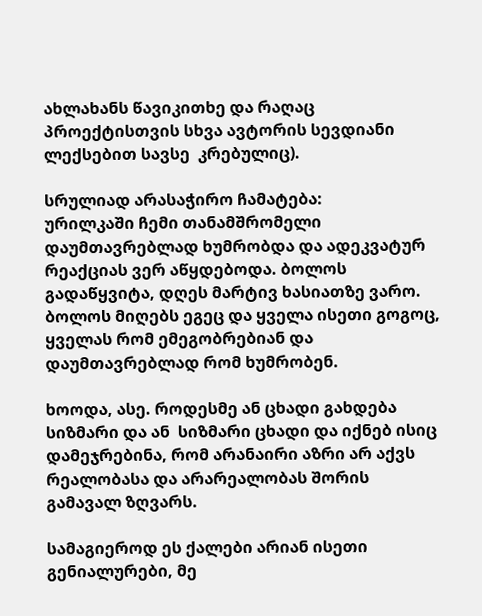ახლახანს წავიკითხე და რაღაც პროექტისთვის სხვა ავტორის სევდიანი ლექსებით სავსე  კრებულიც).

სრულიად არასაჭირო ჩამატება:
ურილკაში ჩემი თანამშრომელი დაუმთავრებლად ხუმრობდა და ადეკვატურ რეაქციას ვერ აწყდებოდა. ბოლოს გადაწყვიტა, დღეს მარტივ ხასიათზე ვარო. ბოლოს მიღებს ეგეც და ყველა ისეთი გოგოც, ყველას რომ ემეგობრებიან და დაუმთავრებლად რომ ხუმრობენ.

ხოოდა, ასე. როდესმე ან ცხადი გახდება სიზმარი და ან  სიზმარი ცხადი და იქნებ ისიც დამეჯრებინა, რომ არანაირი აზრი არ აქვს რეალობასა და არარეალობას შორის გამავალ ზღვარს.

სამაგიეროდ ეს ქალები არიან ისეთი გენიალურები, მე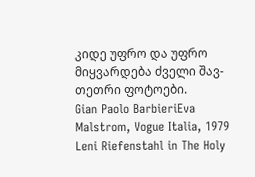კიდე უფრო და უფრო მიყვარდება ძველი შავ-თეთრი ფოტოები.
Gian Paolo BarbieriEva Malstrom, Vogue Italia, 1979
Leni Riefenstahl in The Holy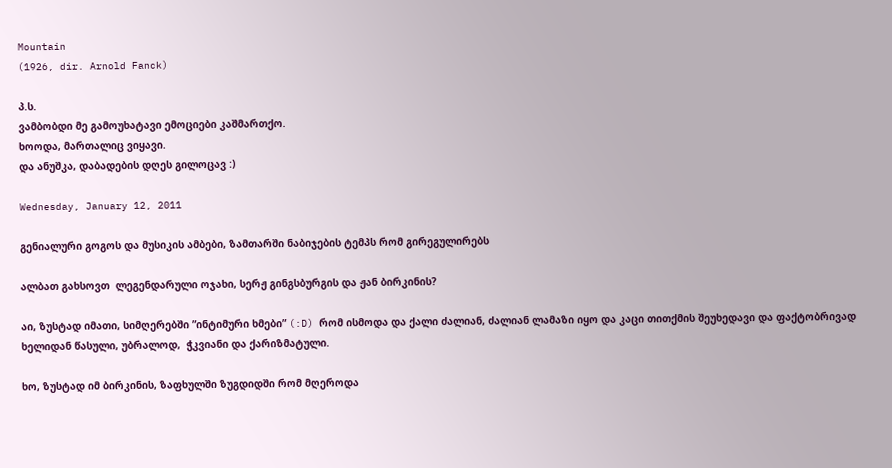Mountain
(1926, dir. Arnold Fanck)

პ.ს.
ვამბობდი მე გამოუხატავი ემოციები კაშმართქო.
ხოოდა, მართალიც ვიყავი.
და ანუშკა, დაბადების დღეს გილოცავ :)

Wednesday, January 12, 2011

გენიალური გოგოს და მუსიკის ამბები, ზამთარში ნაბიჯების ტემპს რომ გირეგულირებს

ალბათ გახსოვთ  ლეგენდარული ოჯახი, სერჟ გინგსბურგის და ჟან ბირკინის?

აი, ზუსტად იმათი, სიმღერებში ”ინტიმური ხმები” (:D) რომ ისმოდა და ქალი ძალიან, ძალიან ლამაზი იყო და კაცი თითქმის შეუხედავი და ფაქტობრივად ხელიდან წასული, უბრალოდ,  ჭკვიანი და ქარიზმატული.

ხო, ზუსტად იმ ბირკინის, ზაფხულში ზუგდიდში რომ მღეროდა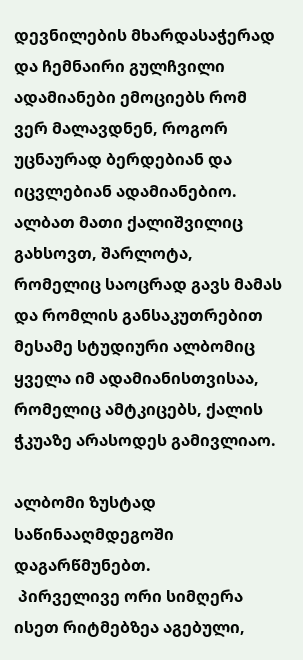დევნილების მხარდასაჭერად და ჩემნაირი გულჩვილი ადამიანები ემოციებს რომ ვერ მალავდნენ, როგორ უცნაურად ბერდებიან და იცვლებიან ადამიანებიო.
ალბათ მათი ქალიშვილიც გახსოვთ, შარლოტა, რომელიც საოცრად გავს მამას და რომლის განსაკუთრებით  მესამე სტუდიური ალბომიც ყველა იმ ადამიანისთვისაა, რომელიც ამტკიცებს, ქალის ჭკუაზე არასოდეს გამივლიაო.

ალბომი ზუსტად საწინააღმდეგოში დაგარწმუნებთ.
 პირველივე ორი სიმღერა ისეთ რიტმებზეა აგებული,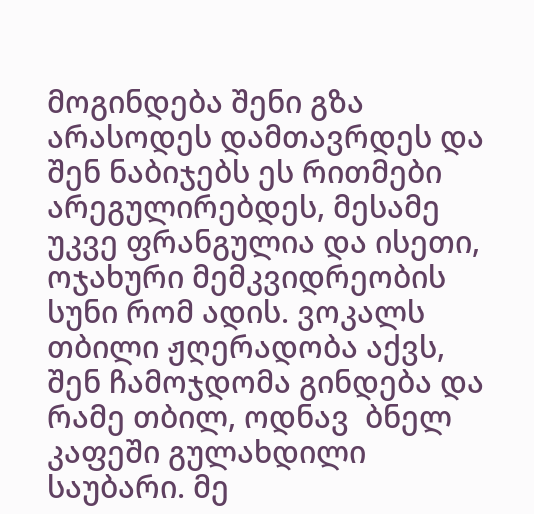მოგინდება შენი გზა არასოდეს დამთავრდეს და შენ ნაბიჯებს ეს რითმები არეგულირებდეს, მესამე უკვე ფრანგულია და ისეთი, ოჯახური მემკვიდრეობის სუნი რომ ადის. ვოკალს თბილი ჟღერადობა აქვს, შენ ჩამოჯდომა გინდება და რამე თბილ, ოდნავ  ბნელ კაფეში გულახდილი საუბარი. მე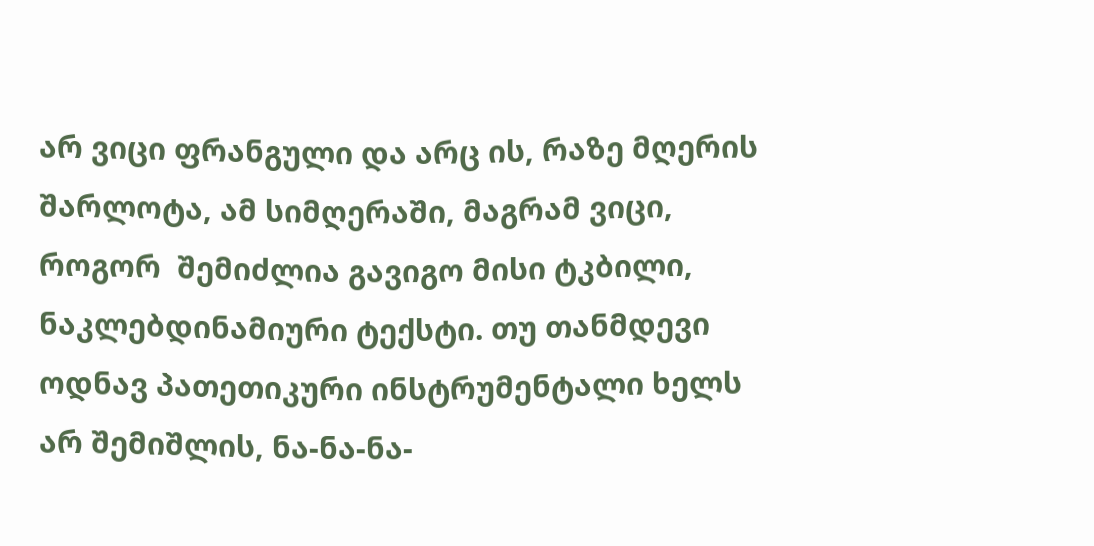არ ვიცი ფრანგული და არც ის, რაზე მღერის შარლოტა, ამ სიმღერაში, მაგრამ ვიცი, როგორ  შემიძლია გავიგო მისი ტკბილი, ნაკლებდინამიური ტექსტი. თუ თანმდევი ოდნავ პათეთიკური ინსტრუმენტალი ხელს არ შემიშლის, ნა-ნა-ნა-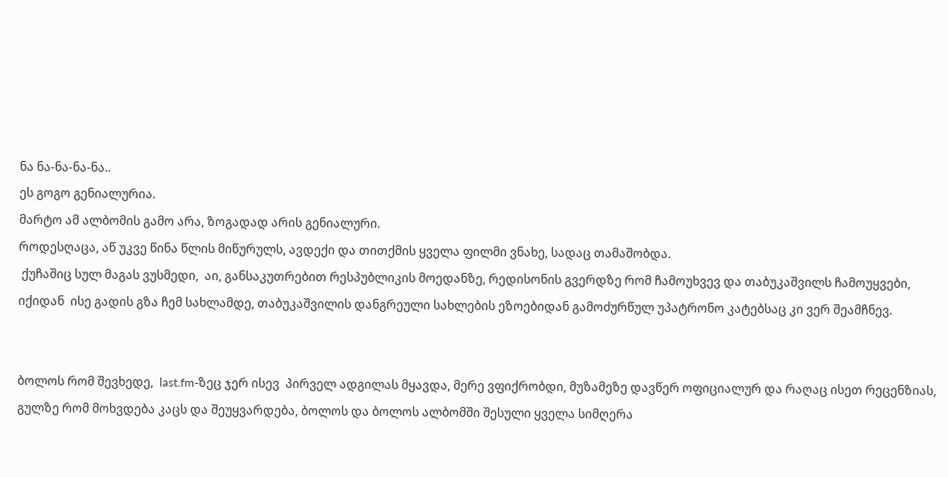ნა ნა-ნა-ნა-ნა..
ეს გოგო გენიალურია.
მარტო ამ ალბომის გამო არა, ზოგადად არის გენიალური.
როდესღაცა, აწ უკვე წინა წლის მიწურულს, ავდექი და თითქმის ყველა ფილმი ვნახე, სადაც თამაშობდა.
 ქუჩაშიც სულ მაგას ვუსმედი,  აი, განსაკუთრებით რესპუბლიკის მოედანზე, რედისონის გვერდზე რომ ჩამოუხვევ და თაბუკაშვილს ჩამოუყვები, იქიდან  ისე გადის გზა ჩემ სახლამდე, თაბუკაშვილის დანგრეული სახლების ეზოებიდან გამოძურწულ უპატრონო კატებსაც კი ვერ შეამჩნევ.


ბოლოს რომ შევხედე,  last.fm-ზეც ჯერ ისევ  პირველ ადგილას მყავდა, მერე ვფიქრობდი, მუზამეზე დავწერ ოფიციალურ და რაღაც ისეთ რეცენზიას, გულზე რომ მოხვდება კაცს და შეუყვარდება, ბოლოს და ბოლოს ალბომში შესული ყველა სიმღერა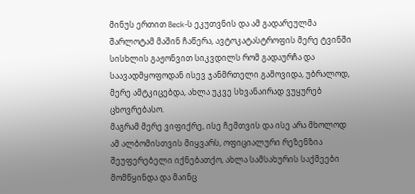მინუს ერთით Beck-ს ეკუთვნის და ამ გადარეულმა შარლოტამ მაშინ ჩაწერა, ავტოკატასტროფის მერე ტვინში სისხლის გაჟონვით სიკვდილს რომ გადაურჩა და საავადმყოფოდან ისევ ჯანმრთელი გამოვიდა, უბრალოდ, მერე ამტკიცებდა, ახლა უკვე სხვანაირად ვუყურებ ცხოვრებასო.
მაგრამ მერე ვიფიქრე, ისე ჩემთვის და ისე არა მხოლოდ ამ ალბომისთვის მიყვარს, ოფიციალური რეზენზია შეუფერებელი იქნებათქო, ახლა სამსახურის საქმეები მომწყინდა და მაინც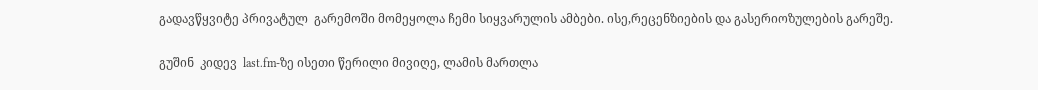გადავწყვიტე პრივატულ  გარემოში მომეყოლა ჩემი სიყვარულის ამბები. ისე,რეცენზიების და გასერიოზულების გარეშე.

გუშინ  კიდევ  last.fm-ზე ისეთი წერილი მივიღე, ლამის მართლა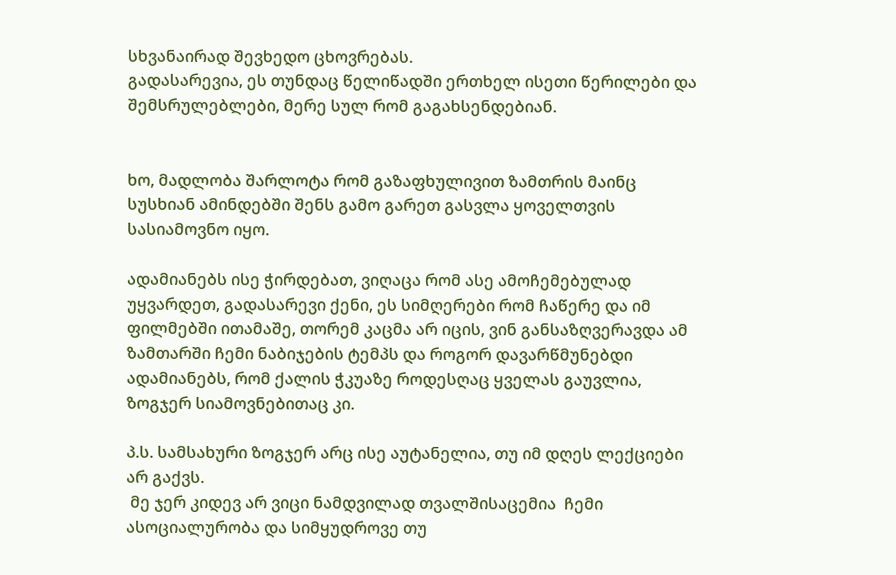სხვანაირად შევხედო ცხოვრებას.
გადასარევია, ეს თუნდაც წელიწადში ერთხელ ისეთი წერილები და შემსრულებლები, მერე სულ რომ გაგახსენდებიან.


ხო, მადლობა შარლოტა რომ გაზაფხულივით ზამთრის მაინც სუსხიან ამინდებში შენს გამო გარეთ გასვლა ყოველთვის სასიამოვნო იყო.

ადამიანებს ისე ჭირდებათ, ვიღაცა რომ ასე ამოჩემებულად უყვარდეთ, გადასარევი ქენი, ეს სიმღერები რომ ჩაწერე და იმ ფილმებში ითამაშე, თორემ კაცმა არ იცის, ვინ განსაზღვერავდა ამ ზამთარში ჩემი ნაბიჯების ტემპს და როგორ დავარწმუნებდი ადამიანებს, რომ ქალის ჭკუაზე როდესღაც ყველას გაუვლია, ზოგჯერ სიამოვნებითაც კი.

პ.ს. სამსახური ზოგჯერ არც ისე აუტანელია, თუ იმ დღეს ლექციები არ გაქვს.
 მე ჯერ კიდევ არ ვიცი ნამდვილად თვალშისაცემია  ჩემი ასოციალურობა და სიმყუდროვე თუ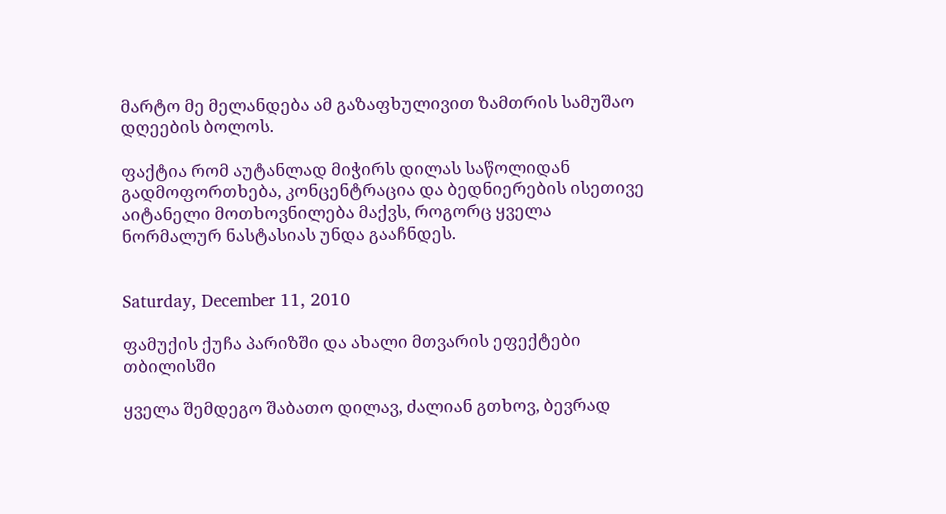მარტო მე მელანდება ამ გაზაფხულივით ზამთრის სამუშაო დღეების ბოლოს.

ფაქტია რომ აუტანლად მიჭირს დილას საწოლიდან გადმოფორთხება, კონცენტრაცია და ბედნიერების ისეთივე აიტანელი მოთხოვნილება მაქვს, როგორც ყველა ნორმალურ ნასტასიას უნდა გააჩნდეს.


Saturday, December 11, 2010

ფამუქის ქუჩა პარიზში და ახალი მთვარის ეფექტები თბილისში

ყველა შემდეგო შაბათო დილავ, ძალიან გთხოვ, ბევრად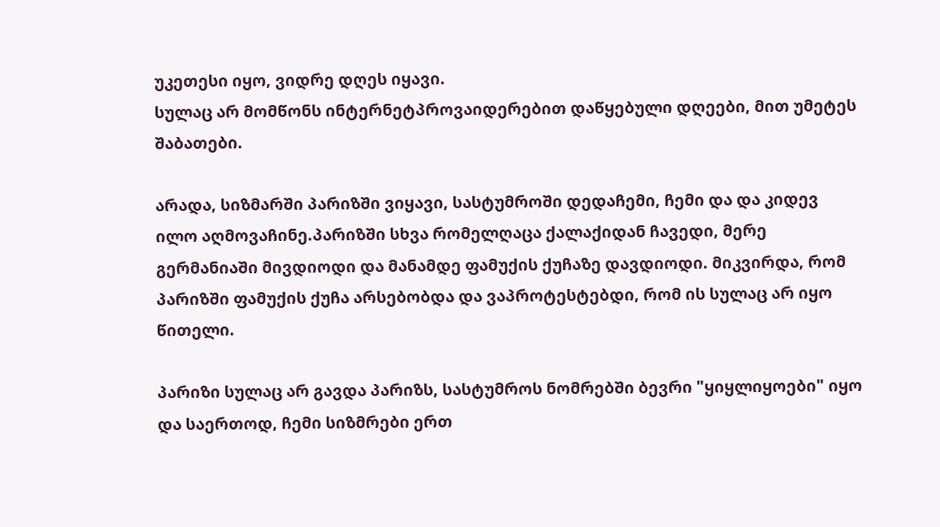უკეთესი იყო, ვიდრე დღეს იყავი.
სულაც არ მომწონს ინტერნეტპროვაიდერებით დაწყებული დღეები, მით უმეტეს შაბათები.

არადა, სიზმარში პარიზში ვიყავი, სასტუმროში დედაჩემი, ჩემი და და კიდევ ილო აღმოვაჩინე.პარიზში სხვა რომელღაცა ქალაქიდან ჩავედი, მერე გერმანიაში მივდიოდი და მანამდე ფამუქის ქუჩაზე დავდიოდი. მიკვირდა, რომ პარიზში ფამუქის ქუჩა არსებობდა და ვაპროტესტებდი, რომ ის სულაც არ იყო წითელი.

პარიზი სულაც არ გავდა პარიზს, სასტუმროს ნომრებში ბევრი "ყიყლიყოები" იყო და საერთოდ, ჩემი სიზმრები ერთ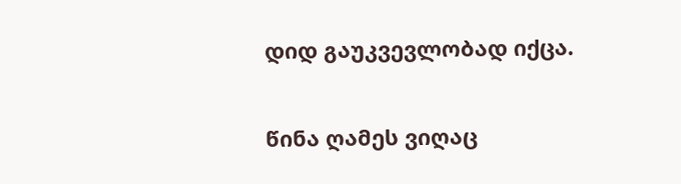დიდ გაუკვევლობად იქცა.

წინა ღამეს ვიღაც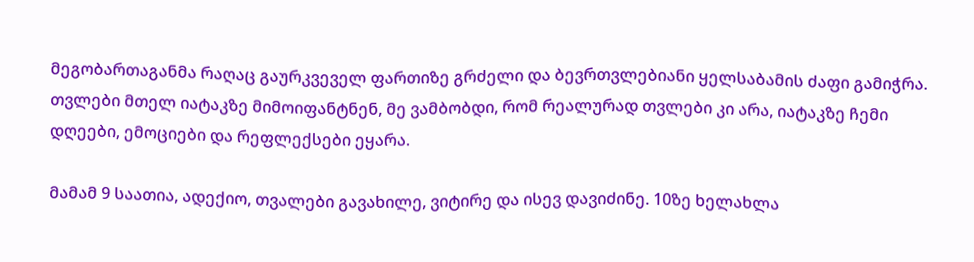მეგობართაგანმა რაღაც გაურკვეველ ფართიზე გრძელი და ბევრთვლებიანი ყელსაბამის ძაფი გამიჭრა. თვლები მთელ იატაკზე მიმოიფანტნენ, მე ვამბობდი, რომ რეალურად თვლები კი არა, იატაკზე ჩემი დღეები, ემოციები და რეფლექსები ეყარა.

მამამ 9 საათია, ადექიო, თვალები გავახილე, ვიტირე და ისევ დავიძინე. 10ზე ხელახლა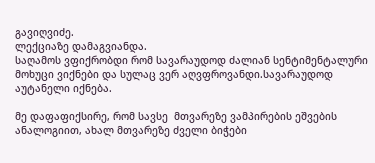გავიღვიძე.
ლექციაზე დამაგვიანდა.
საღამოს ვფიქრობდი რომ სავარაუდოდ ძალიან სენტიმენტალური მოხუცი ვიქნები და სულაც ვერ აღვფროვანდი.სავარაუდოდ აუტანელი იქნება.

მე დაფაფიქსირე, რომ სავსე  მთვარეზე ვამპირების ეშვების ანალოგიით, ახალ მთვარეზე ძველი ბიჭები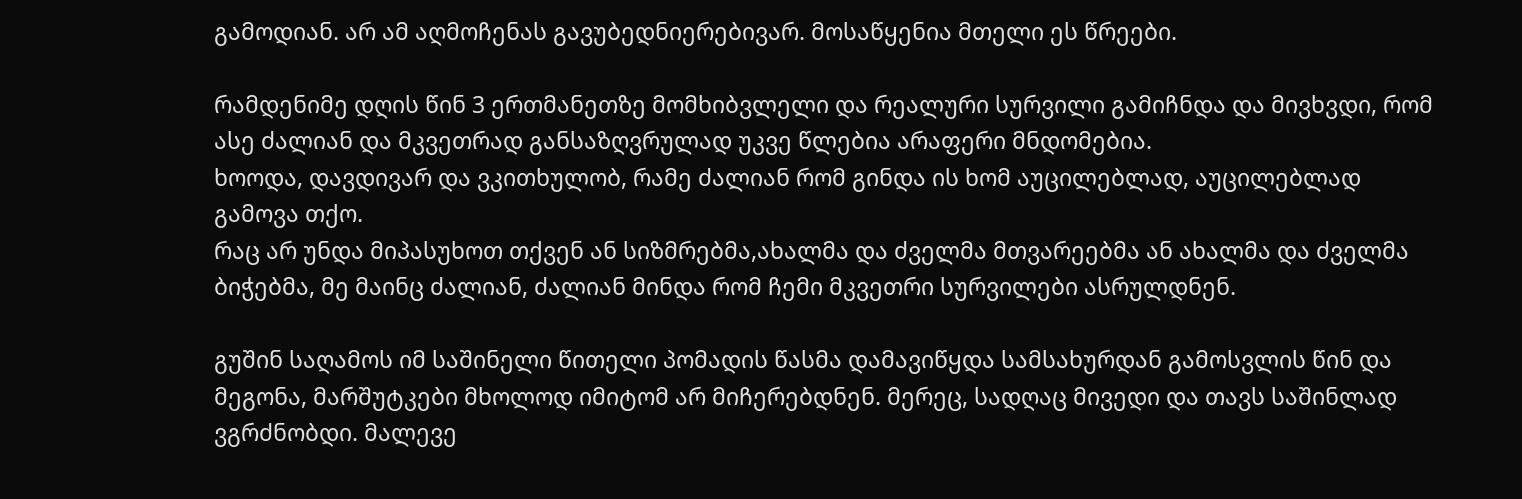გამოდიან. არ ამ აღმოჩენას გავუბედნიერებივარ. მოსაწყენია მთელი ეს წრეები.

რამდენიმე დღის წინ 3 ერთმანეთზე მომხიბვლელი და რეალური სურვილი გამიჩნდა და მივხვდი, რომ ასე ძალიან და მკვეთრად განსაზღვრულად უკვე წლებია არაფერი მნდომებია.
ხოოდა, დავდივარ და ვკითხულობ, რამე ძალიან რომ გინდა ის ხომ აუცილებლად, აუცილებლად გამოვა თქო.
რაც არ უნდა მიპასუხოთ თქვენ ან სიზმრებმა,ახალმა და ძველმა მთვარეებმა ან ახალმა და ძველმა ბიჭებმა, მე მაინც ძალიან, ძალიან მინდა რომ ჩემი მკვეთრი სურვილები ასრულდნენ.

გუშინ საღამოს იმ საშინელი წითელი პომადის წასმა დამავიწყდა სამსახურდან გამოსვლის წინ და მეგონა, მარშუტკები მხოლოდ იმიტომ არ მიჩერებდნენ. მერეც, სადღაც მივედი და თავს საშინლად ვგრძნობდი. მალევე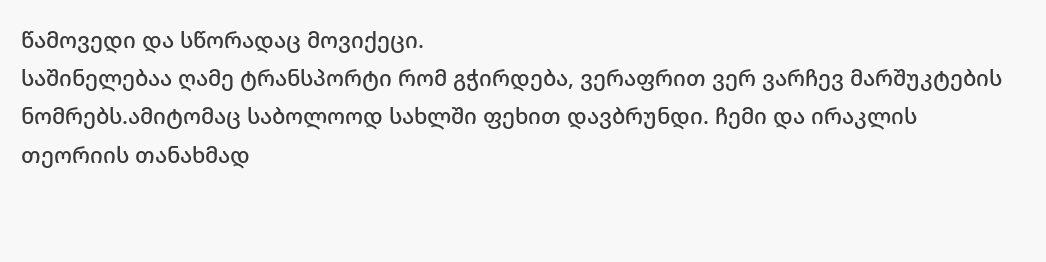წამოვედი და სწორადაც მოვიქეცი.
საშინელებაა ღამე ტრანსპორტი რომ გჭირდება, ვერაფრით ვერ ვარჩევ მარშუკტების ნომრებს.ამიტომაც საბოლოოდ სახლში ფეხით დავბრუნდი. ჩემი და ირაკლის თეორიის თანახმად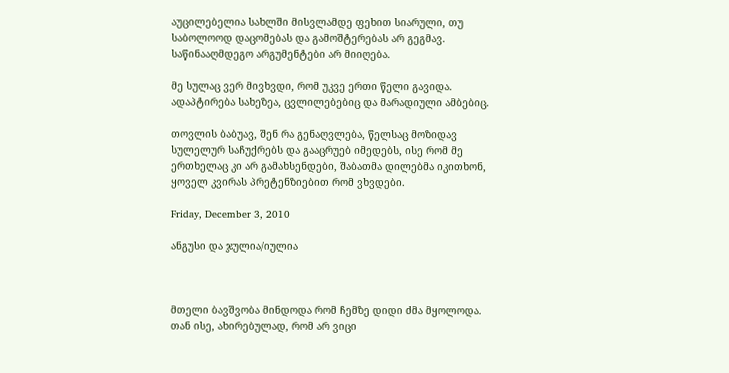აუცილებელია სახლში მისვლამდე ფეხით სიარული, თუ საბოლოოდ დაცომებას და გამოშტერებას არ გეგმავ.
საწინააღმდეგო არგუმენტები არ მიიღება.

მე სულაც ვერ მივხვდი, რომ უკვე ერთი წელი გავიდა.
ადაპტირება სახეზეა, ცვლილებებიც და მარადიული ამბებიც.

თოვლის ბაბუავ, შენ რა გენაღვლება, წელსაც მოზიდავ სულელურ საჩუქრებს და გააცრუებ იმედებს, ისე რომ მე ერთხელაც კი არ გამახსენდები, შაბათმა დილებმა იკითხონ, ყოველ კვირას პრეტენზიებით რომ ვხვდები.

Friday, December 3, 2010

ანგუსი და ჯულია/იულია



მთელი ბავშვობა მინდოდა რომ ჩემზე დიდი ძმა მყოლოდა. თან ისე, ახირებულად, რომ არ ვიცი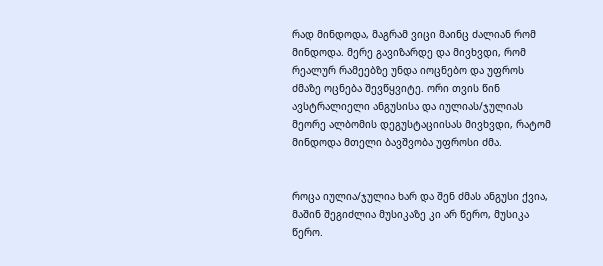რად მინდოდა, მაგრამ ვიცი მაინც ძალიან რომ მინდოდა. მერე გავიზარდე და მივხვდი, რომ რეალურ რამეებზე უნდა იოცნებო და უფროს ძმაზე ოცნება შევწყვიტე. ორი თვის წინ ავსტრალიელი ანგუსისა და იულიას/ჯულიას მეორე ალბომის დეგუსტაციისას მივხვდი, რატომ მინდოდა მთელი ბავშვობა უფროსი ძმა.


როცა იულია/ჯულია ხარ და შენ ძმას ანგუსი ქვია, მაშინ შეგიძლია მუსიკაზე კი არ წერო, მუსიკა წერო.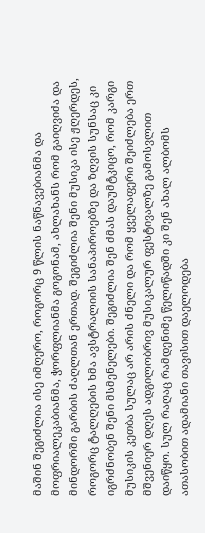მაშინ შეგიძლია ისე იმღერო, როგორც 9 წლის ნაწნავებიანმა და მოფრიალეკაბიანმა, ჭორფლიანმა გოგონამ, ახლახანს რომ გაიღვიძა და მინდორში გარბის ძაღლთან ერთად. შეგიძლია შენი მუსიკა ისე ჟღერდეს, როგორც ტალღების ხმა ავსტრალიის სანაპიროებზე და ზღვის სუნსაც კი იგრძნობენ შენი მსმენელები. შეგიძლია შენ ძმას დაუმტკიცო, რომ კარგი მუსიკის კეთბა სულაც არ არის ძნელი და რომ ყველაფერი შეიძლება ერთ მშვენიერ დღეს ადგილობრივ მუსიკალურ ფესტივალზე გამოსვლით დაიწყო. სულ რაღაც რამდენიმე წელიწადში კი შენ ახალ ალბომს ათასობით ადამიანი თავისით დაელოდება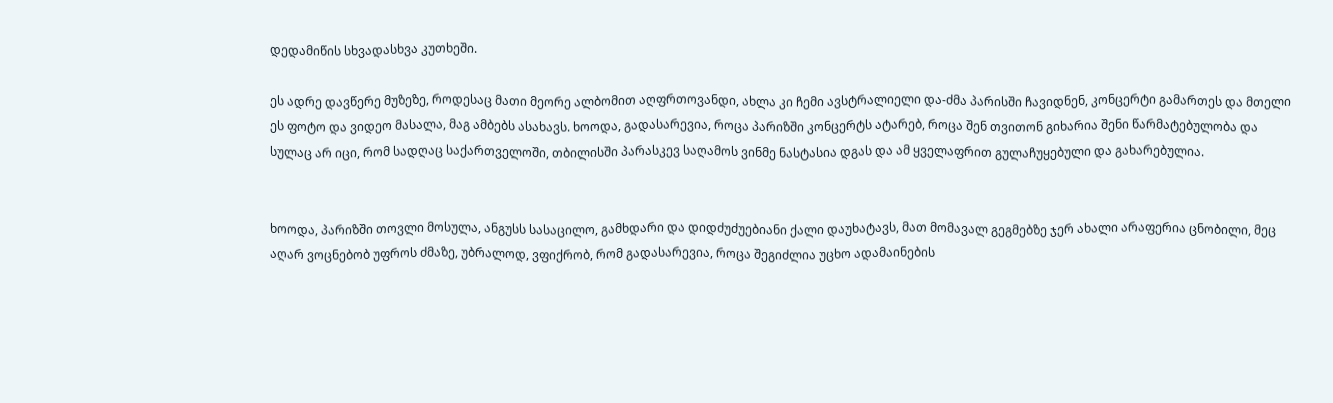დედამიწის სხვადასხვა კუთხეში.

ეს ადრე დავწერე მუზეზე, როდესაც მათი მეორე ალბომით აღფრთოვანდი, ახლა კი ჩემი ავსტრალიელი და-ძმა პარისში ჩავიდნენ, კონცერტი გამართეს და მთელი ეს ფოტო და ვიდეო მასალა, მაგ ამბებს ასახავს. ხოოდა, გადასარევია, როცა პარიზში კონცერტს ატარებ, როცა შენ თვითონ გიხარია შენი წარმატებულობა და სულაც არ იცი, რომ სადღაც საქართველოში, თბილისში პარასკევ საღამოს ვინმე ნასტასია დგას და ამ ყველაფრით გულაჩუყებული და გახარებულია.


ხოოდა, პარიზში თოვლი მოსულა, ანგუსს სასაცილო, გამხდარი და დიდძუძუებიანი ქალი დაუხატავს, მათ მომავალ გეგმებზე ჯერ ახალი არაფერია ცნობილი, მეც აღარ ვოცნებობ უფროს ძმაზე, უბრალოდ, ვფიქრობ, რომ გადასარევია, როცა შეგიძლია უცხო ადამაინების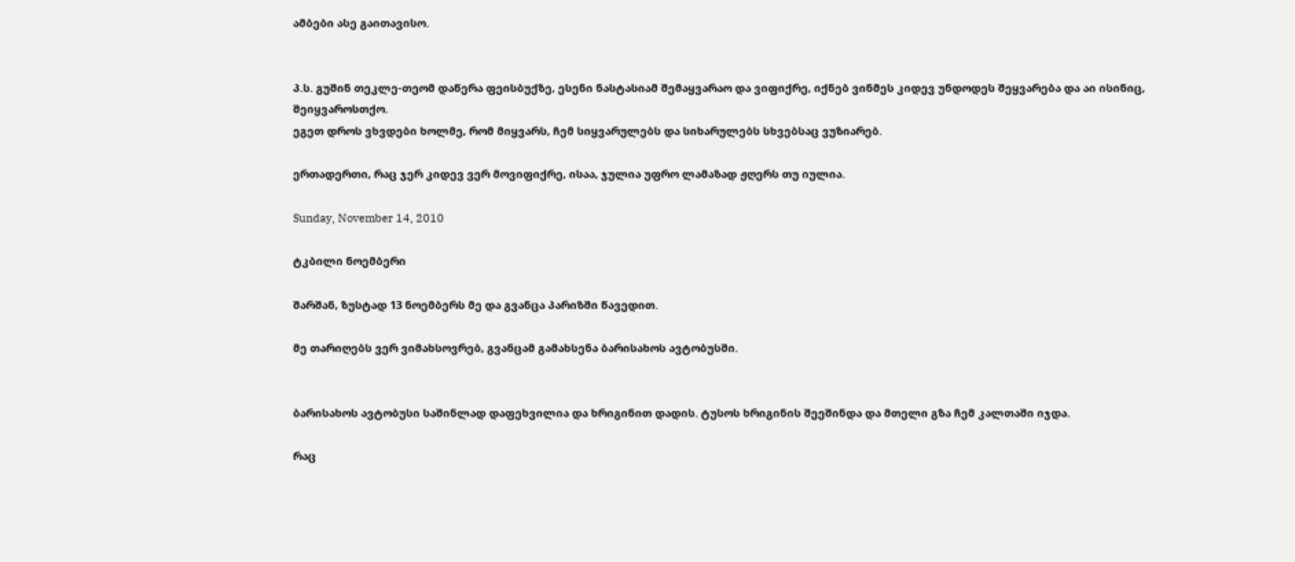ამბები ასე გაითავისო.


პ.ს. გუშინ თეკლე-თეომ დაწერა ფეისბუქზე, ესენი ნასტასიამ შემაყვარაო და ვიფიქრე, იქნებ ვინმეს კიდევ უნდოდეს შეყვარება და აი ისინიც, შეიყვაროსთქო.
ეგეთ დროს ვხვდები ხოლმე, რომ მიყვარს, ჩემ სიყვარულებს და სიხარულებს სხვებსაც ვუზიარებ.

ერთადერთი, რაც ჯერ კიდევ ვერ მოვიფიქრე, ისაა, ჯულია უფრო ლამაზად ჟღერს თუ იულია.

Sunday, November 14, 2010

ტკბილი ნოემბერი

შარშან, ზუსტად 13 ნოემბერს მე და გვანცა პარიზში წავედით.

მე თარიღებს ვერ ვიმახსოვრებ, გვანცამ გამახსენა ბარისახოს ავტობუსში.


ბარისახოს ავტობუსი საშინლად დაფეხვილია და ხრიგინით დადის. ტუსოს ხრიგინის შეეშინდა და მთელი გზა ჩემ კალთაში იჯდა.

რაც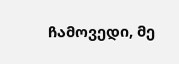ჩამოვედი, მე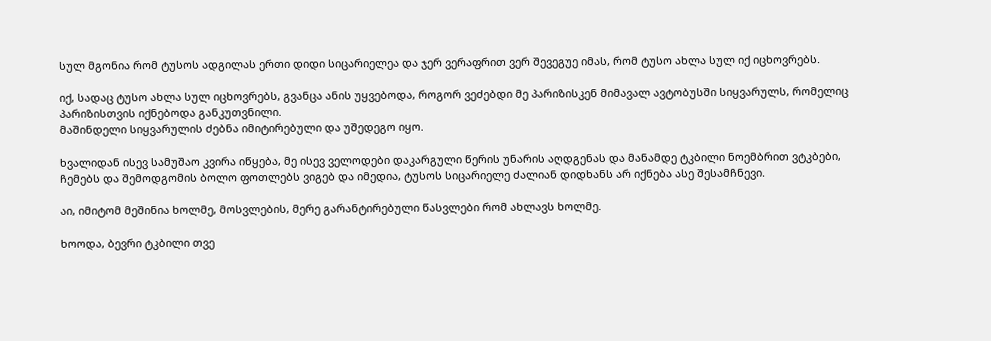სულ მგონია რომ ტუსოს ადგილას ერთი დიდი სიცარიელეა და ჯერ ვერაფრით ვერ შევეგუე იმას, რომ ტუსო ახლა სულ იქ იცხოვრებს.

იქ, სადაც ტუსო ახლა სულ იცხოვრებს, გვანცა ანის უყვებოდა, როგორ ვეძებდი მე პარიზისკენ მიმავალ ავტობუსში სიყვარულს, რომელიც პარიზისთვის იქნებოდა განკუთვნილი.
მაშინდელი სიყვარულის ძებნა იმიტირებული და უშედეგო იყო.

ხვალიდან ისევ სამუშაო კვირა იწყება, მე ისევ ველოდები დაკარგული წერის უნარის აღდგენას და მანამდე ტკბილი ნოემბრით ვტკბები, ჩემებს და შემოდგომის ბოლო ფოთლებს ვიგებ და იმედია, ტუსოს სიცარიელე ძალიან დიდხანს არ იქნება ასე შესამჩნევი.

აი, იმიტომ მეშინია ხოლმე, მოსვლების, მერე გარანტირებული წასვლები რომ ახლავს ხოლმე.

ხოოდა, ბევრი ტკბილი თვე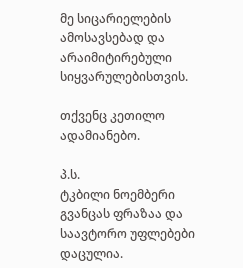მე სიცარიელების ამოსავსებად და არაიმიტირებული სიყვარულებისთვის.

თქვენც კეთილო ადამიანებო.

პ.ს.
ტკბილი ნოემბერი გვანცას ფრაზაა და საავტორო უფლებები დაცულია.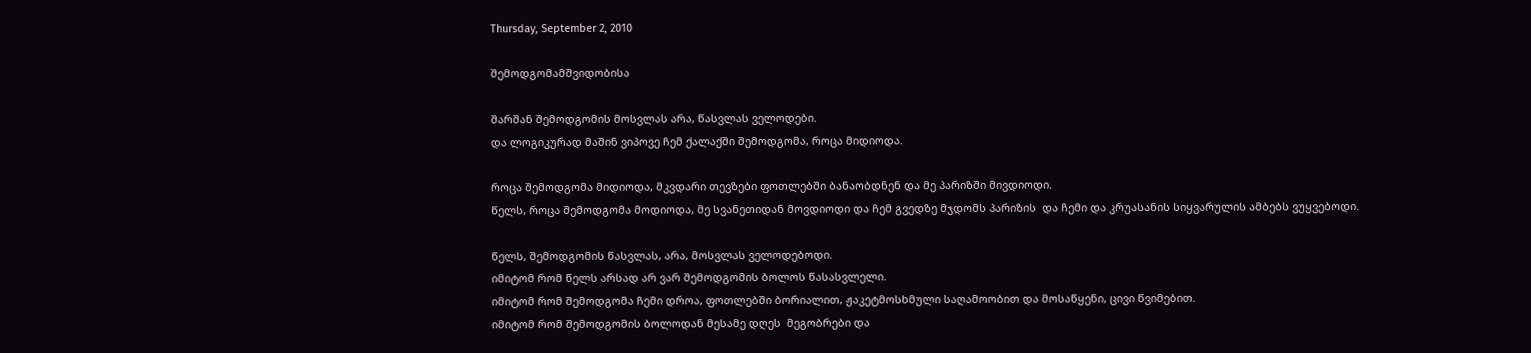Thursday, September 2, 2010

შემოდგომამშვიდობისა

შარშან შემოდგომის მოსვლას არა, წასვლას ველოდები.
და ლოგიკურად მაშინ ვიპოვე ჩემ ქალაქში შემოდგომა, როცა მიდიოდა.

როცა შემოდგომა მიდიოდა, მკვდარი თევზები ფოთლებში ბანაობდნენ და მე პარიზში მივდიოდი.
წელს, როცა შემოდგომა მოდიოდა, მე სვანეთიდან მოვდიოდი და ჩემ გვედზე მჯდომს პარიზის  და ჩემი და კრუასანის სიყვარულის ამბებს ვუყვებოდი.

წელს, შემოდგომის წასვლას, არა, მოსვლას ველოდებოდი.
იმიტომ რომ წელს არსად არ ვარ შემოდგომის ბოლოს წასასვლელი.
იმიტომ რომ შემოდგომა ჩემი დროა, ფოთლებში ბორიალით, ჟაკეტმოსხმული საღამოობით და მოსაწყენი, ცივი წვიმებით.
იმიტომ რომ შემოდგომის ბოლოდან მესამე დღეს  მეგობრები და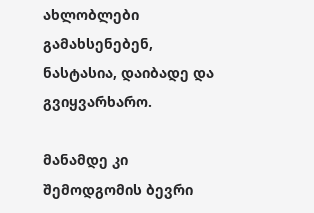ახლობლები გამახსენებენ, ნასტასია, დაიბადე და გვიყვარხარო.

მანამდე კი შემოდგომის ბევრი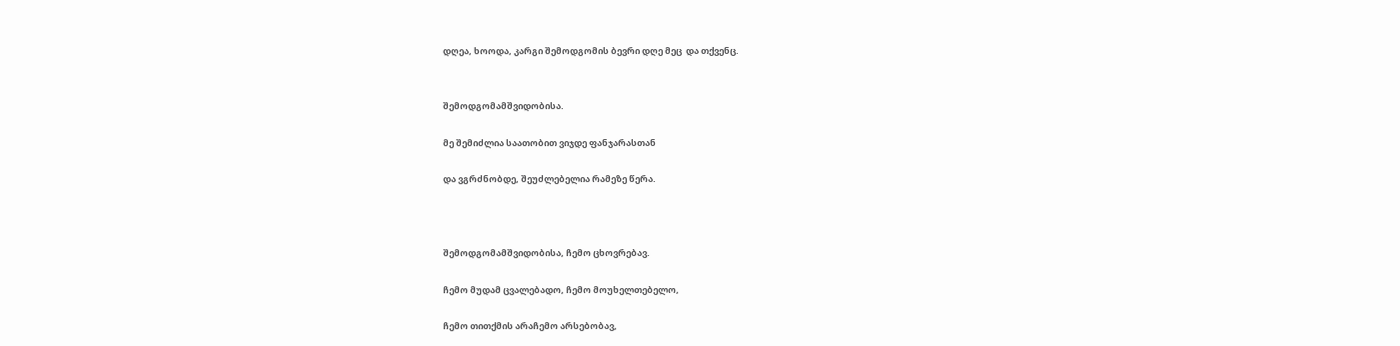დღეა, ხოოდა, კარგი შემოდგომის ბევრი დღე მეც  და თქვენც.


შემოდგომამშვიდობისა.

მე შემიძლია საათობით ვიჯდე ფანჯარასთან

და ვგრძნობდე, შეუძლებელია რამეზე წერა.



შემოდგომამშვიდობისა, ჩემო ცხოვრებავ.

ჩემო მუდამ ცვალებადო, ჩემო მოუხელთებელო,

ჩემო თითქმის არაჩემო არსებობავ,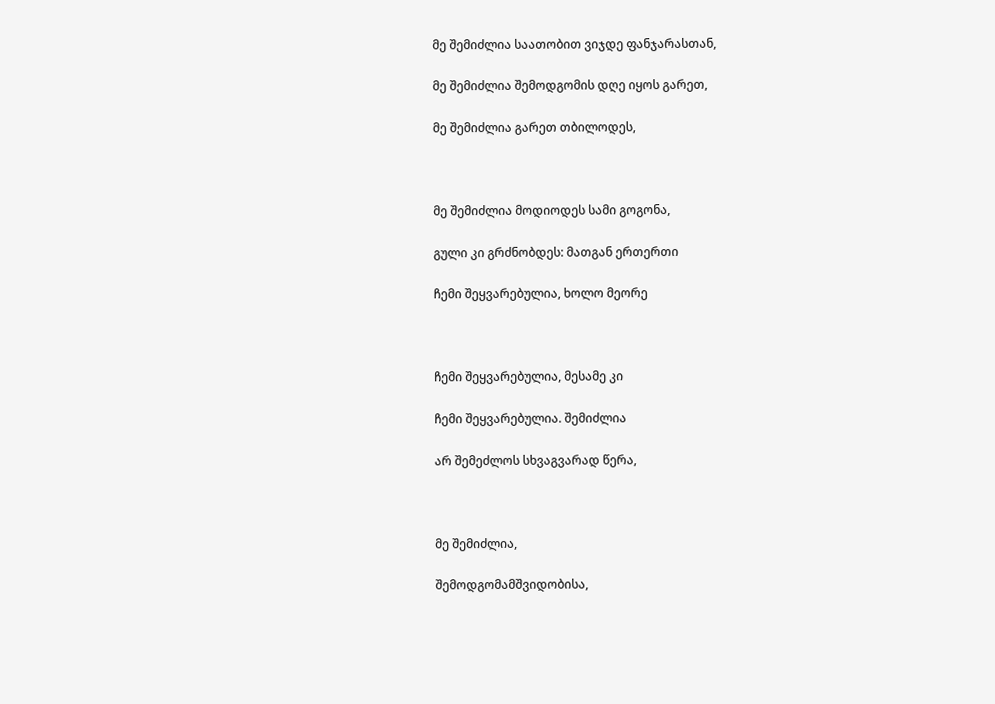მე შემიძლია საათობით ვიჯდე ფანჯარასთან,

მე შემიძლია შემოდგომის დღე იყოს გარეთ,

მე შემიძლია გარეთ თბილოდეს,



მე შემიძლია მოდიოდეს სამი გოგონა,

გული კი გრძნობდეს: მათგან ერთერთი

ჩემი შეყვარებულია, ხოლო მეორე



ჩემი შეყვარებულია, მესამე კი

ჩემი შეყვარებულია. შემიძლია

არ შემეძლოს სხვაგვარად წერა,



მე შემიძლია,

შემოდგომამშვიდობისა,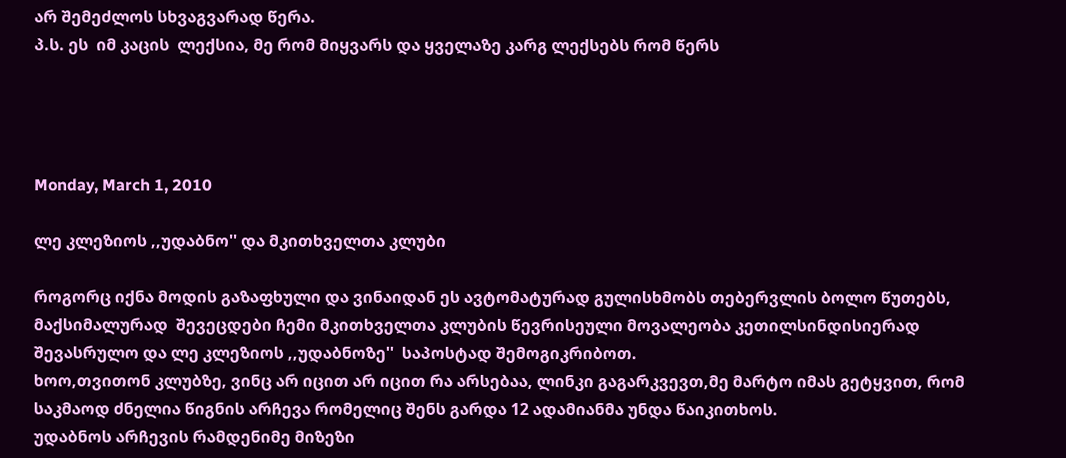არ შემეძლოს სხვაგვარად წერა.
პ.ს. ეს  იმ კაცის  ლექსია, მე რომ მიყვარს და ყველაზე კარგ ლექსებს რომ წერს




Monday, March 1, 2010

ლე კლეზიოს ,,უდაბნო'' და მკითხველთა კლუბი

როგორც იქნა მოდის გაზაფხული და ვინაიდან ეს ავტომატურად გულისხმობს თებერვლის ბოლო წუთებს, მაქსიმალურად  შევეცდები ჩემი მკითხველთა კლუბის წევრისეული მოვალეობა კეთილსინდისიერად შევასრულო და ლე კლეზიოს ,,უდაბნოზე''  საპოსტად შემოგიკრიბოთ.
ხოო,თვითონ კლუბზე, ვინც არ იცით არ იცით რა არსებაა, ლინკი გაგარკვევთ,მე მარტო იმას გეტყვით, რომ საკმაოდ ძნელია წიგნის არჩევა რომელიც შენს გარდა 12 ადამიანმა უნდა წაიკითხოს.
უდაბნოს არჩევის რამდენიმე მიზეზი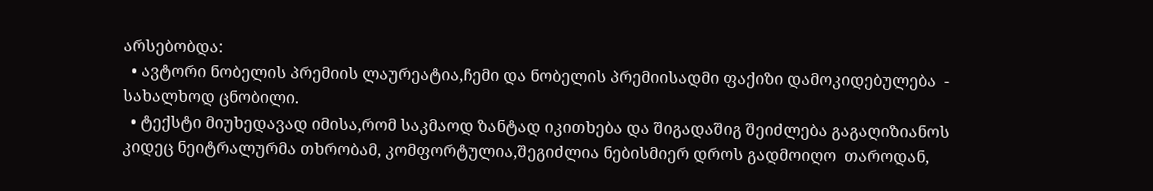არსებობდა:
  • ავტორი ნობელის პრემიის ლაურეატია,ჩემი და ნობელის პრემიისადმი ფაქიზი დამოკიდებულება  -  სახალხოდ ცნობილი.
  • ტექსტი მიუხედავად იმისა,რომ საკმაოდ ზანტად იკითხება და შიგადაშიგ შეიძლება გაგაღიზიანოს კიდეც ნეიტრალურმა თხრობამ, კომფორტულია,შეგიძლია ნებისმიერ დროს გადმოიღო  თაროდან,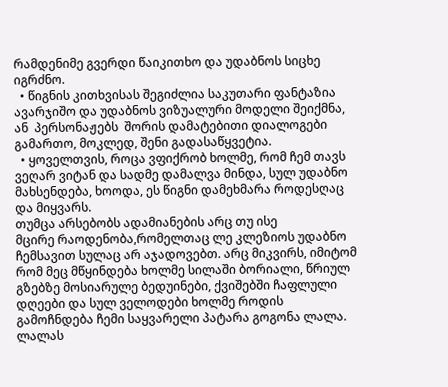რამდენიმე გვერდი წაიკითხო და უდაბნოს სიცხე იგრძნო.
  • წიგნის კითხვისას შეგიძლია საკუთარი ფანტაზია ავარჯიშო და უდაბნოს ვიზუალური მოდელი შეიქმნა, ან  პერსონაჟებს  შორის დამატებითი დიალოგები გამართო, მოკლედ, შენი გადასაწყვეტია.
  • ყოველთვის, როცა ვფიქრობ ხოლმე, რომ ჩემ თავს ვეღარ ვიტან და სადმე დამალვა მინდა, სულ უდაბნო მახსენდება, ხოოდა, ეს წიგნი დამეხმარა როდესღაც და მიყვარს.
თუმცა არსებობს ადამიანების არც თუ ისე
მცირე რაოდენობა,რომელთაც ლე კლეზიოს უდაბნო  ჩემსავით სულაც არ აჯადოვებთ. არც მიკვირს, იმიტომ რომ მეც მწყინდება ხოლმე სილაში ბორიალი, წრიულ გზებზე მოსიარულე ბედუინები, ქვიშებში ჩაფლული დღეები და სულ ველოდები ხოლმე როდის გამოჩნდება ჩემი საყვარელი პატარა გოგონა ლალა. ლალას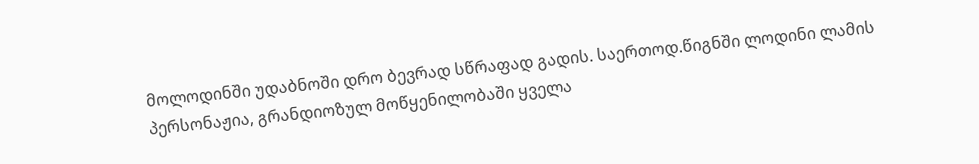მოლოდინში უდაბნოში დრო ბევრად სწრაფად გადის. საერთოდ.წიგნში ლოდინი ლამის პერსონაჟია, გრანდიოზულ მოწყენილობაში ყველა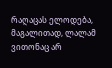რაღაცას ელოდება, მაგალითად, ლალამ ვითონაც არ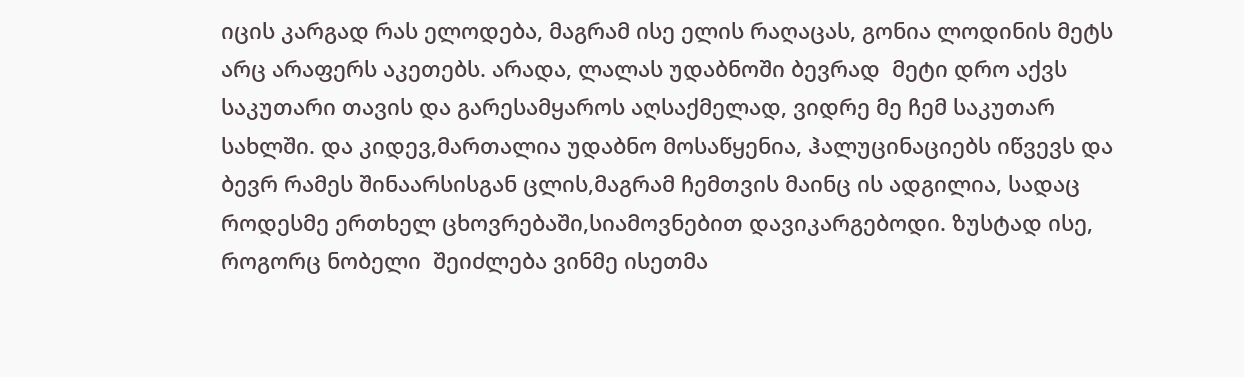იცის კარგად რას ელოდება, მაგრამ ისე ელის რაღაცას, გონია ლოდინის მეტს არც არაფერს აკეთებს. არადა, ლალას უდაბნოში ბევრად  მეტი დრო აქვს საკუთარი თავის და გარესამყაროს აღსაქმელად, ვიდრე მე ჩემ საკუთარ სახლში. და კიდევ,მართალია უდაბნო მოსაწყენია, ჰალუცინაციებს იწვევს და ბევრ რამეს შინაარსისგან ცლის,მაგრამ ჩემთვის მაინც ის ადგილია, სადაც როდესმე ერთხელ ცხოვრებაში,სიამოვნებით დავიკარგებოდი. ზუსტად ისე, როგორც ნობელი  შეიძლება ვინმე ისეთმა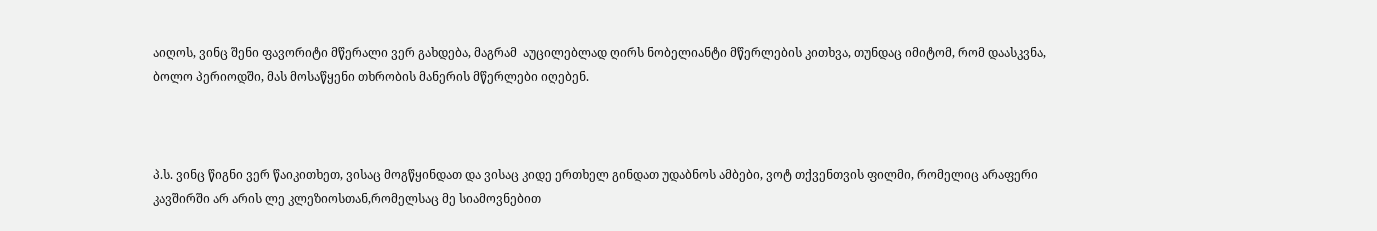აიღოს, ვინც შენი ფავორიტი მწერალი ვერ გახდება, მაგრამ  აუცილებლად ღირს ნობელიანტი მწერლების კითხვა, თუნდაც იმიტომ, რომ დაასკვნა, ბოლო პერიოდში, მას მოსაწყენი თხრობის მანერის მწერლები იღებენ.



პ.ს. ვინც წიგნი ვერ წაიკითხეთ, ვისაც მოგწყინდათ და ვისაც კიდე ერთხელ გინდათ უდაბნოს ამბები, ვოტ თქვენთვის ფილმი, რომელიც არაფერი კავშირში არ არის ლე კლეზიოსთან,რომელსაც მე სიამოვნებით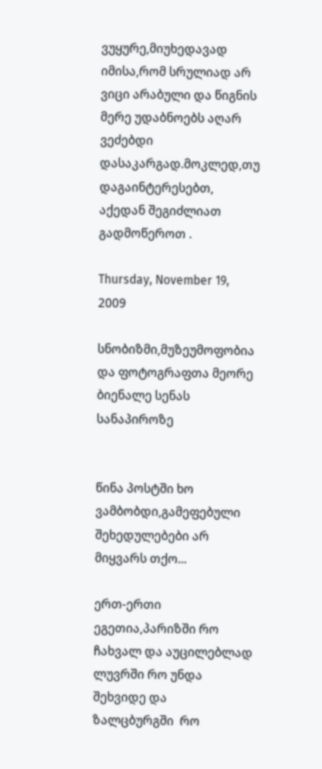ვუყურე,მიუხედავად იმისა,რომ სრულიად არ ვიცი არაბული და წიგნის მერე უდაბნოებს აღარ ვეძებდი დასაკარგად.მოკლედ,თუ დაგაინტერესებთ, აქედან შეგიძლიათ გადმოწეროთ .

Thursday, November 19, 2009

სნობიზმი,მუზეუმოფობია და ფოტოგრაფთა მეორე ბიენალე სენას სანაპიროზე


წინა პოსტში ხო ვამბობდი,გამეფებული შეხედულებები არ მიყვარს თქო...

ერთ-ერთი ეგეთია,პარიზში რო ჩახვალ და აუცილებლად ლუვრში რო უნდა  შეხვიდე და  ზალცბურგში  რო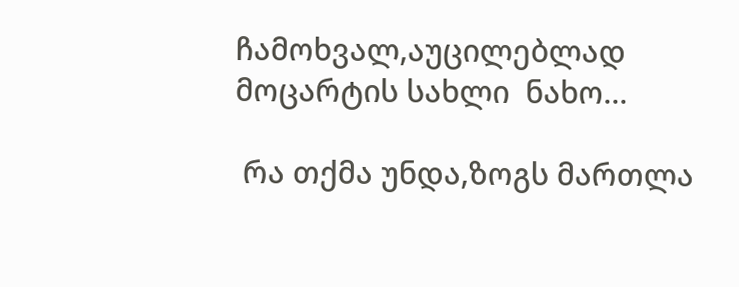ჩამოხვალ,აუცილებლად მოცარტის სახლი  ნახო...

 რა თქმა უნდა,ზოგს მართლა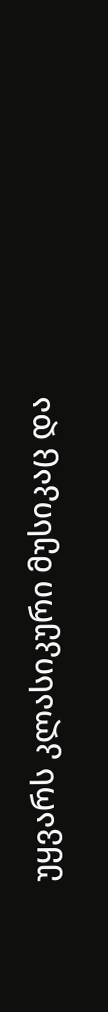უყვარს კლასიკური მუსიკაც და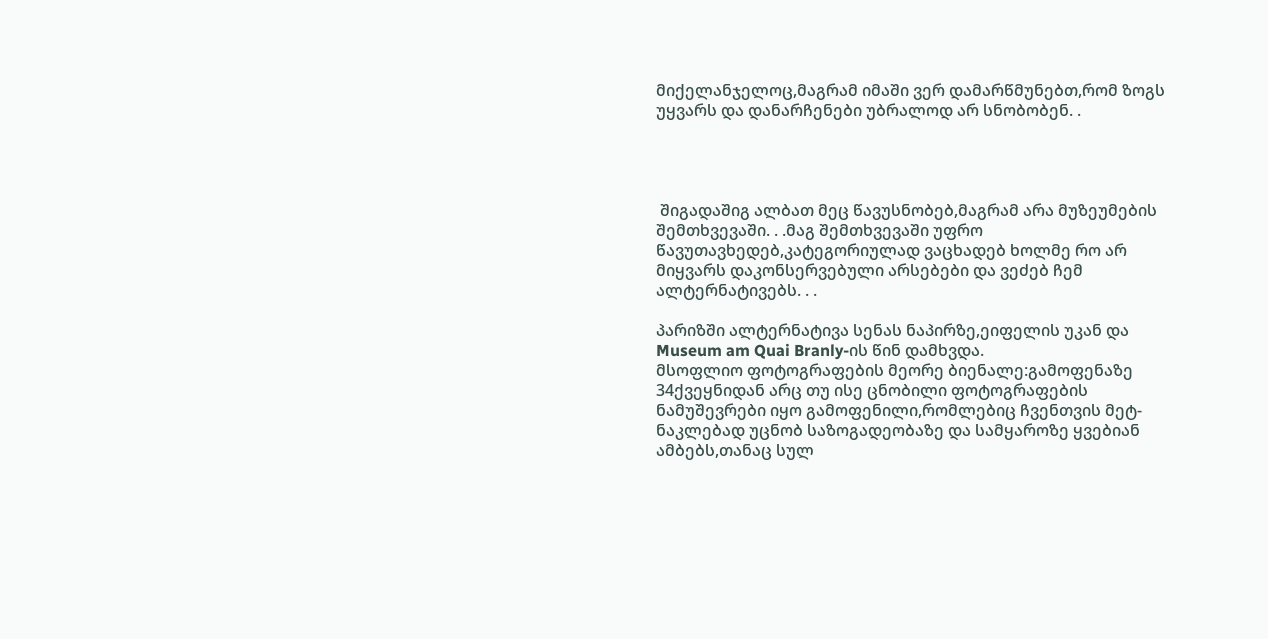მიქელანჯელოც,მაგრამ იმაში ვერ დამარწმუნებთ,რომ ზოგს უყვარს და დანარჩენები უბრალოდ არ სნობობენ. .




 შიგადაშიგ ალბათ მეც წავუსნობებ,მაგრამ არა მუზეუმების შემთხვევაში. . .მაგ შემთხვევაში უფრო წავუთავხედებ,კატეგორიულად ვაცხადებ ხოლმე რო არ მიყვარს დაკონსერვებული არსებები და ვეძებ ჩემ ალტერნატივებს. . .

პარიზში ალტერნატივა სენას ნაპირზე,ეიფელის უკან და Museum am Quai Branly-ის წინ დამხვდა.
მსოფლიო ფოტოგრაფების მეორე ბიენალე:გამოფენაზე 34ქვეყნიდან არც თუ ისე ცნობილი ფოტოგრაფების ნამუშევრები იყო გამოფენილი,რომლებიც ჩვენთვის მეტ-ნაკლებად უცნობ საზოგადეობაზე და სამყაროზე ყვებიან ამბებს,თანაც სულ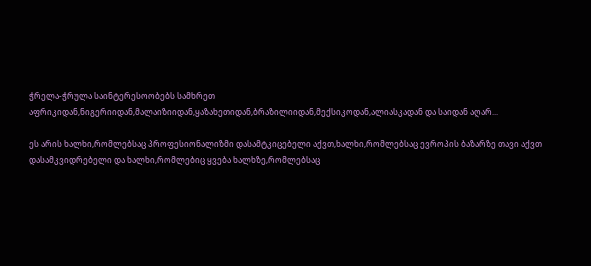ჭრელა-ჭრულა საინტერესოობებს სამხრეთ აფრიკიდან,ნიგერიიდან,მალაიზიიდან,ყაზახეთიდან,ბრაზილიიდან,მექსიკოდან,ალიასკადან და საიდან აღარ...

ეს არის ხალხი,რომლებსაც პროფესიონალიზმი დასამტკიცებელი აქვთ,ხალხი,რომლებსაც ევროპის ბაზარზე თავი აქვთ დასამკვიდრებელი და ხალხი,რომლებიც ყვება ხალხზე,რომლებსაც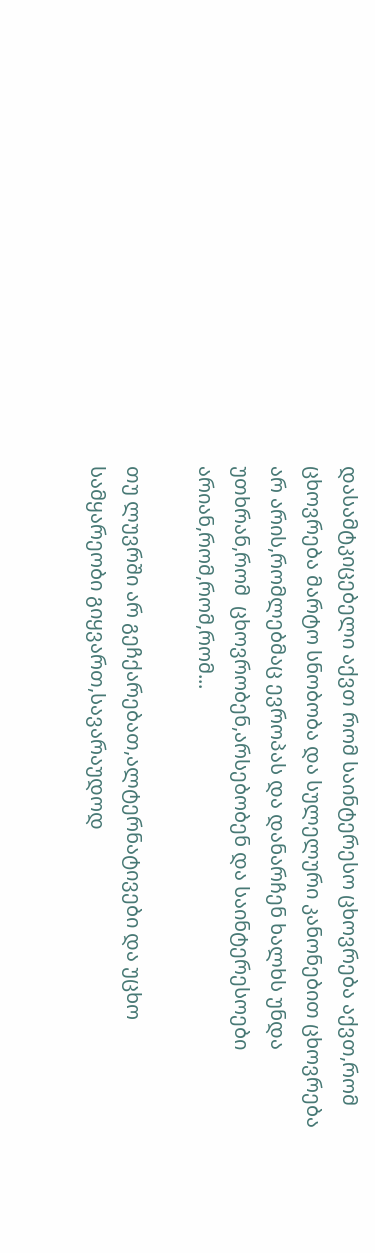დასამტკიცებელი აქვთ რომ საინტერესო ცხოვრება აქვთ,რომ ცხოვრება მარტო სნობობა და სულელური კანონებით ცხოვრება არ არის,რომლებმაც ევროპას და დანარჩენ ხალხს უნდა უთხრან,რომ  ცხოვრობენ,არსებობენ და საინტერესოები არიან,რომ,რომ,რომ...

თუ ლუვრში არ გეჩქარებათ,ალტერნატივები და უცხო სამყარეობი გიყვართ,სავარაუდოდ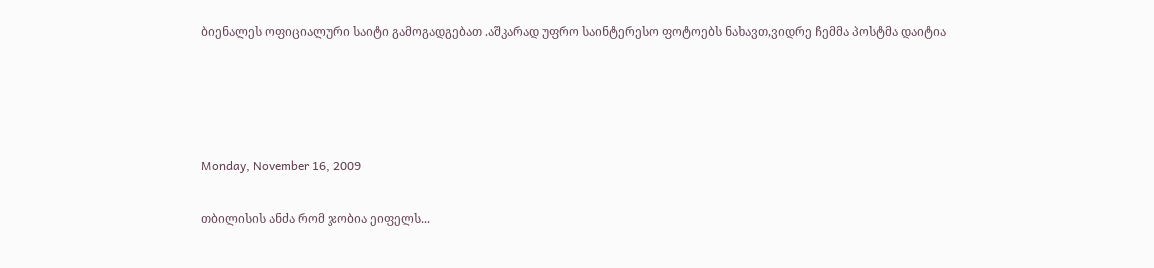ბიენალეს ოფიციალური საიტი გამოგადგებათ .აშკარად უფრო საინტერესო ფოტოებს ნახავთ,ვიდრე ჩემმა პოსტმა დაიტია




Monday, November 16, 2009

თბილისის ანძა რომ ჯობია ეიფელს...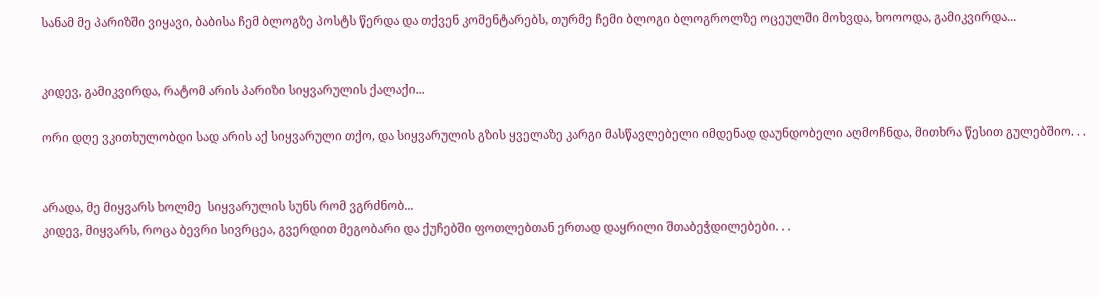სანამ მე პარიზში ვიყავი, ბაბისა ჩემ ბლოგზე პოსტს წერდა და თქვენ კომენტარებს, თურმე ჩემი ბლოგი ბლოგროლზე ოცეულში მოხვდა, ხოოოდა, გამიკვირდა...


კიდევ, გამიკვირდა, რატომ არის პარიზი სიყვარულის ქალაქი...

ორი დღე ვკითხულობდი სად არის აქ სიყვარული თქო, და სიყვარულის გზის ყველაზე კარგი მასწავლებელი იმდენად დაუნდობელი აღმოჩნდა, მითხრა წესით გულებშიო. . .


არადა, მე მიყვარს ხოლმე  სიყვარულის სუნს რომ ვგრძნობ...
კიდევ, მიყვარს, როცა ბევრი სივრცეა, გვერდით მეგობარი და ქუჩებში ფოთლებთან ერთად დაყრილი შთაბეჭდილებები. . .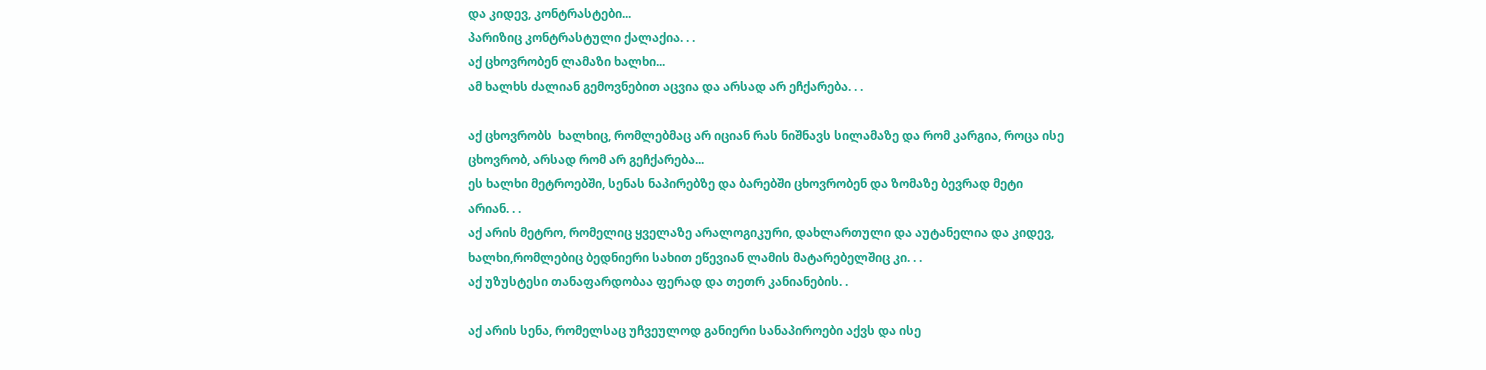და კიდევ, კონტრასტები...
პარიზიც კონტრასტული ქალაქია. . .
აქ ცხოვრობენ ლამაზი ხალხი...
ამ ხალხს ძალიან გემოვნებით აცვია და არსად არ ეჩქარება. . .

აქ ცხოვრობს  ხალხიც, რომლებმაც არ იციან რას ნიშნავს სილამაზე და რომ კარგია, როცა ისე ცხოვრობ, არსად რომ არ გეჩქარება...
ეს ხალხი მეტროებში, სენას ნაპირებზე და ბარებში ცხოვრობენ და ზომაზე ბევრად მეტი არიან. . .
აქ არის მეტრო, რომელიც ყველაზე არალოგიკური, დახლართული და აუტანელია და კიდევ, ხალხი,რომლებიც ბედნიერი სახით ეწევიან ლამის მატარებელშიც კი. . .
აქ უზუსტესი თანაფარდობაა ფერად და თეთრ კანიანების. .

აქ არის სენა, რომელსაც უჩვეულოდ განიერი სანაპიროები აქვს და ისე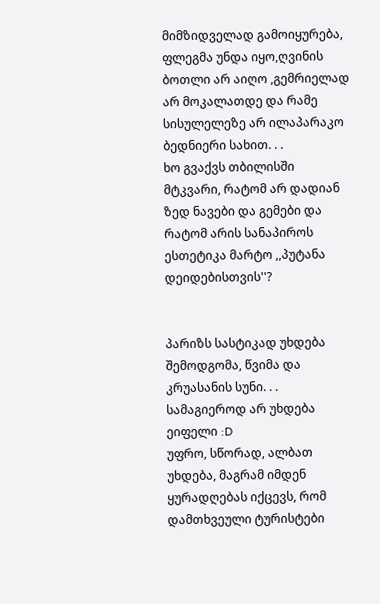მიმზიდველად გამოიყურება,
ფლეგმა უნდა იყო,ღვინის ბოთლი არ აიღო ,გემრიელად არ მოკალათდე და რამე სისულელეზე არ ილაპარაკო ბედნიერი სახით. . .
ხო გვაქვს თბილისში მტკვარი, რატომ არ დადიან ზედ ნავები და გემები და რატომ არის სანაპიროს ესთეტიკა მარტო ,,პუტანა დეიდებისთვის''?


პარიზს სასტიკად უხდება შემოდგომა, წვიმა და კრუასანის სუნი. . .
სამაგიეროდ არ უხდება ეიფელი :D
უფრო, სწორად, ალბათ უხდება, მაგრამ იმდენ ყურადღებას იქცევს, რომ დამთხვეული ტურისტები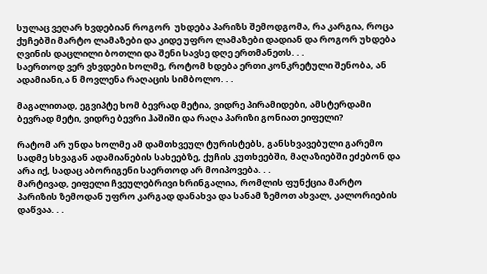სულაც ვეღარ ხვდებიან როგორ  უხდება პარიზს შემოდგომა, რა კარგია, როცა ქუჩებში მარტო ლამაზები და კიდე უფრო ლამაზები დადიან და როგორ უხდება ღვინის დაცლილი ბოთლი და შენი სავსე დღე ერთმანეთს. . .
საერთოდ ვერ ვხვდები ხოლმე, როტომ ხდება ერთი კონკრეტული შენობა, ან ადამიანი,ა ნ მოვლენა რაღაცის სიმბოლო. . .

მაგალითად, ეგვიპტე ხომ ბევრად მეტია, ვიდრე პირამიდები, ამსტერდამი ბევრად მეტი, ვიდრე ბევრი ჰაშიში და რაღა პარიზი გონიათ ეიფელი?

რატომ არ უნდა ხოლმე ამ დამთხვეულ ტურისტებს, განსხვავებული გარემო სადმე სხვაგან ადამიანების სახეებზე, ქუჩის კუთხეებში, მაღაზიებში ეძებონ და არა იქ, სადაც აბორიგენი საერთოდ არ მოიპოვება. . .
მარტივად, ეიფელი ჩვეულებრივი ხრინგალია, რომლის ფუნქცია მარტო პარიზის ზემოდან უფრო კარგად დანახვა და სანამ ზემოთ ახვალ, კალორიების დაწვაა. . .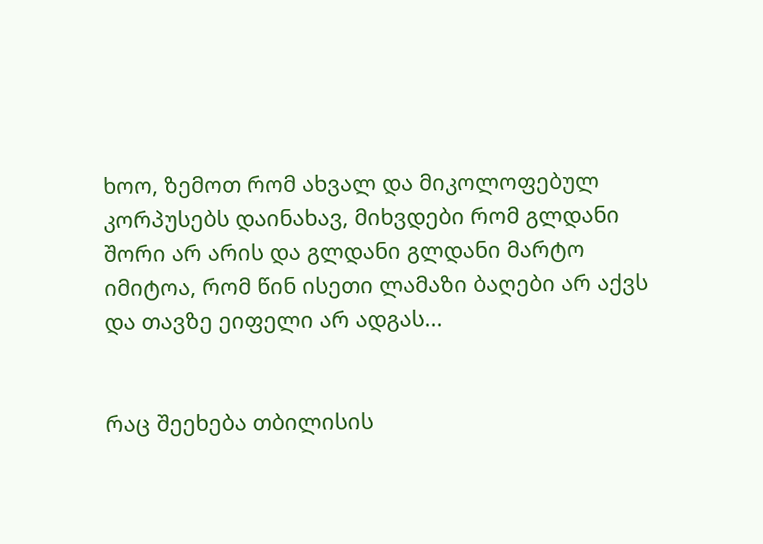ხოო, ზემოთ რომ ახვალ და მიკოლოფებულ კორპუსებს დაინახავ, მიხვდები რომ გლდანი შორი არ არის და გლდანი გლდანი მარტო იმიტოა, რომ წინ ისეთი ლამაზი ბაღები არ აქვს და თავზე ეიფელი არ ადგას...


რაც შეეხება თბილისის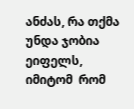ანძას, რა თქმა უნდა ჯობია ეიფელს, იმიტომ  რომ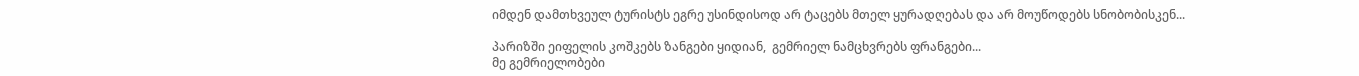იმდენ დამთხვეულ ტურისტს ეგრე უსინდისოდ არ ტაცებს მთელ ყურადღებას და არ მოუწოდებს სნობობისკენ...

პარიზში ეიფელის კოშკებს ზანგები ყიდიან,  გემრიელ ნამცხვრებს ფრანგები...
მე გემრიელობები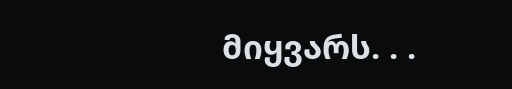მიყვარს. . .